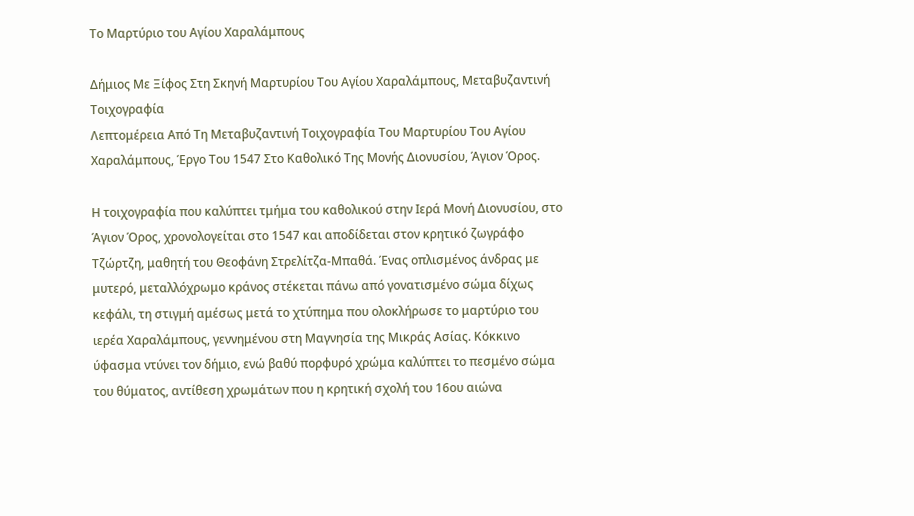Το Μαρτύριο του Αγίου Χαραλάμπους

Δήμιος Με Ξίφος Στη Σκηνή Μαρτυρίου Του Αγίου Χαραλάμπους, Μεταβυζαντινή Τοιχογραφία
Λεπτομέρεια Από Τη Μεταβυζαντινή Τοιχογραφία Του Μαρτυρίου Του Αγίου Χαραλάμπους, Έργο Του 1547 Στο Καθολικό Της Μονής Διονυσίου, Άγιον Όρος.

Η τοιχογραφία που καλύπτει τμήμα του καθολικού στην Ιερά Μονή Διονυσίου, στο Άγιον Όρος, χρονολογείται στο 1547 και αποδίδεται στον κρητικό ζωγράφο Τζώρτζη, μαθητή του Θεοφάνη Στρελίτζα-Μπαθά. Ένας οπλισμένος άνδρας με μυτερό, μεταλλόχρωμο κράνος στέκεται πάνω από γονατισμένο σώμα δίχως κεφάλι, τη στιγμή αμέσως μετά το χτύπημα που ολοκλήρωσε το μαρτύριο του ιερέα Χαραλάμπους, γεννημένου στη Μαγνησία της Μικράς Ασίας. Κόκκινο ύφασμα ντύνει τον δήμιο, ενώ βαθύ πορφυρό χρώμα καλύπτει το πεσμένο σώμα του θύματος, αντίθεση χρωμάτων που η κρητική σχολή του 16ου αιώνα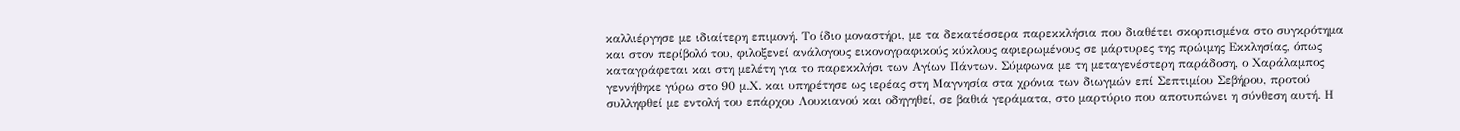καλλιέργησε με ιδιαίτερη επιμονή. Το ίδιο μοναστήρι, με τα δεκατέσσερα παρεκκλήσια που διαθέτει σκορπισμένα στο συγκρότημα και στον περίβολό του, φιλοξενεί ανάλογους εικονογραφικούς κύκλους αφιερωμένους σε μάρτυρες της πρώιμης Εκκλησίας, όπως καταγράφεται και στη μελέτη για το παρεκκλήσι των Αγίων Πάντων. Σύμφωνα με τη μεταγενέστερη παράδοση, ο Χαράλαμπος γεννήθηκε γύρω στο 90 μ.Χ. και υπηρέτησε ως ιερέας στη Μαγνησία στα χρόνια των διωγμών επί Σεπτιμίου Σεβήρου, προτού συλληφθεί με εντολή του επάρχου Λουκιανού και οδηγηθεί, σε βαθιά γεράματα, στο μαρτύριο που αποτυπώνει η σύνθεση αυτή. Η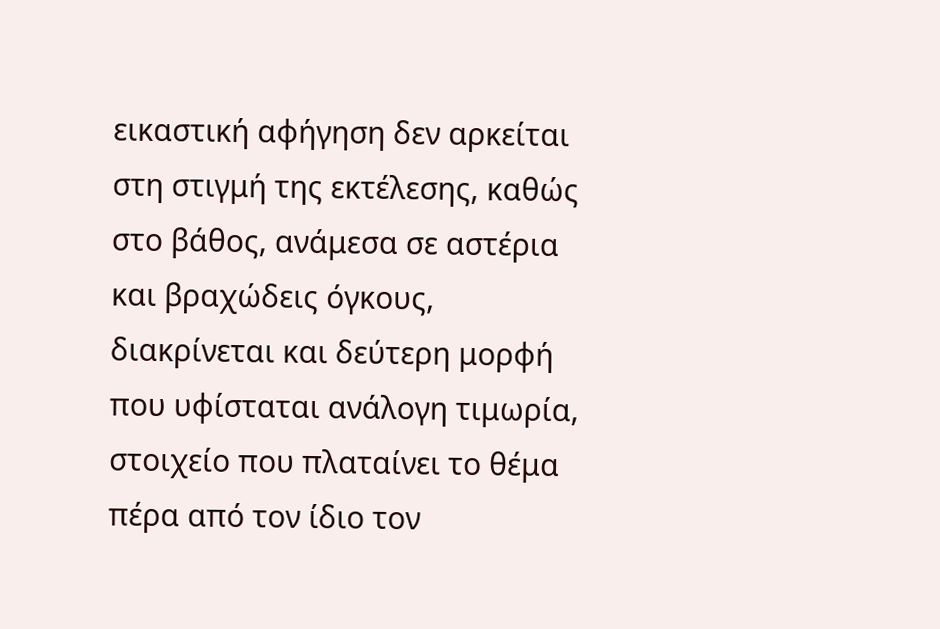εικαστική αφήγηση δεν αρκείται στη στιγμή της εκτέλεσης, καθώς στο βάθος, ανάμεσα σε αστέρια και βραχώδεις όγκους, διακρίνεται και δεύτερη μορφή που υφίσταται ανάλογη τιμωρία, στοιχείο που πλαταίνει το θέμα πέρα από τον ίδιο τον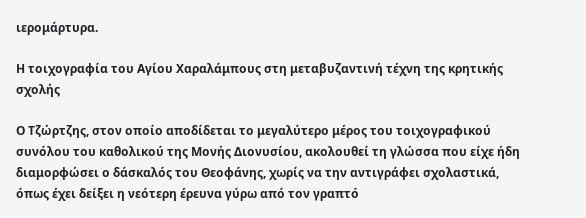ιερομάρτυρα.

Η τοιχογραφία του Αγίου Χαραλάμπους στη μεταβυζαντινή τέχνη της κρητικής σχολής

Ο Τζώρτζης, στον οποίο αποδίδεται το μεγαλύτερο μέρος του τοιχογραφικού συνόλου του καθολικού της Μονής Διονυσίου, ακολουθεί τη γλώσσα που είχε ήδη διαμορφώσει ο δάσκαλός του Θεοφάνης, χωρίς να την αντιγράφει σχολαστικά, όπως έχει δείξει η νεότερη έρευνα γύρω από τον γραπτό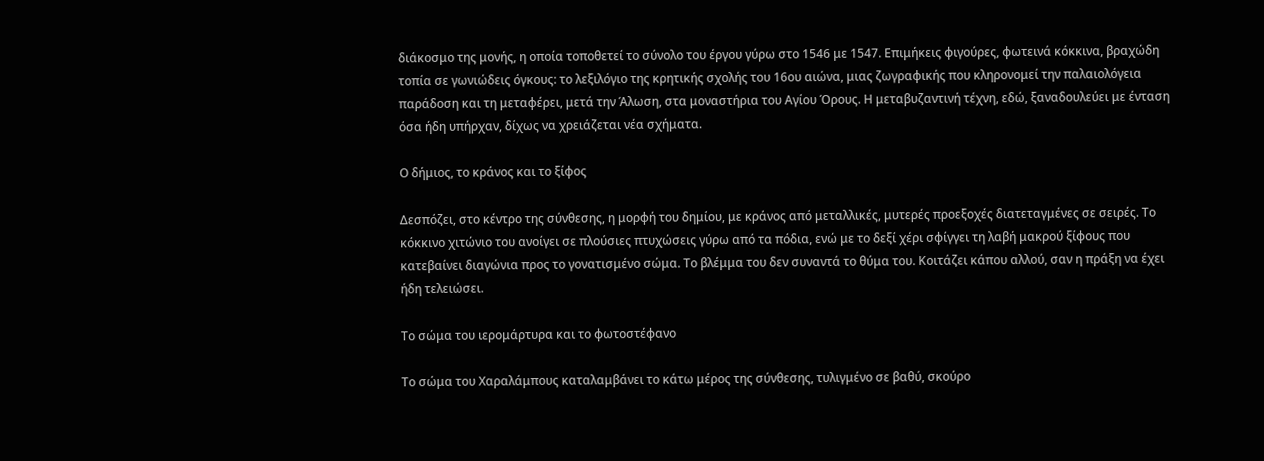διάκοσμο της μονής, η οποία τοποθετεί το σύνολο του έργου γύρω στο 1546 με 1547. Επιμήκεις φιγούρες, φωτεινά κόκκινα, βραχώδη τοπία σε γωνιώδεις όγκους: το λεξιλόγιο της κρητικής σχολής του 16ου αιώνα, μιας ζωγραφικής που κληρονομεί την παλαιολόγεια παράδοση και τη μεταφέρει, μετά την Άλωση, στα μοναστήρια του Αγίου Όρους. Η μεταβυζαντινή τέχνη, εδώ, ξαναδουλεύει με ένταση όσα ήδη υπήρχαν, δίχως να χρειάζεται νέα σχήματα.

Ο δήμιος, το κράνος και το ξίφος

Δεσπόζει, στο κέντρο της σύνθεσης, η μορφή του δημίου, με κράνος από μεταλλικές, μυτερές προεξοχές διατεταγμένες σε σειρές. Το κόκκινο χιτώνιο του ανοίγει σε πλούσιες πτυχώσεις γύρω από τα πόδια, ενώ με το δεξί χέρι σφίγγει τη λαβή μακρού ξίφους που κατεβαίνει διαγώνια προς το γονατισμένο σώμα. Το βλέμμα του δεν συναντά το θύμα του. Κοιτάζει κάπου αλλού, σαν η πράξη να έχει ήδη τελειώσει.

Το σώμα του ιερομάρτυρα και το φωτοστέφανο

Το σώμα του Χαραλάμπους καταλαμβάνει το κάτω μέρος της σύνθεσης, τυλιγμένο σε βαθύ, σκούρο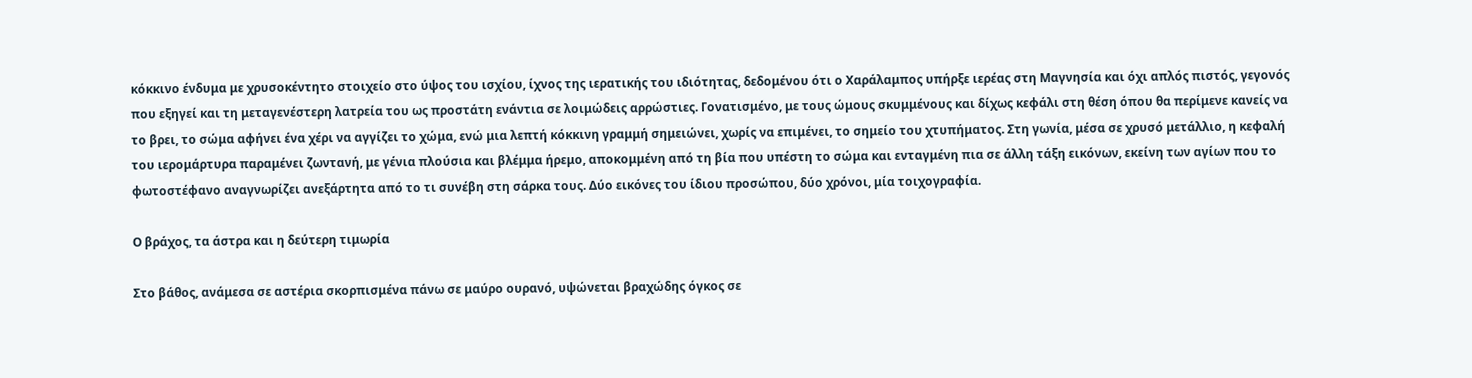κόκκινο ένδυμα με χρυσοκέντητο στοιχείο στο ύψος του ισχίου, ίχνος της ιερατικής του ιδιότητας, δεδομένου ότι ο Χαράλαμπος υπήρξε ιερέας στη Μαγνησία και όχι απλός πιστός, γεγονός που εξηγεί και τη μεταγενέστερη λατρεία του ως προστάτη ενάντια σε λοιμώδεις αρρώστιες. Γονατισμένο, με τους ώμους σκυμμένους και δίχως κεφάλι στη θέση όπου θα περίμενε κανείς να το βρει, το σώμα αφήνει ένα χέρι να αγγίζει το χώμα, ενώ μια λεπτή κόκκινη γραμμή σημειώνει, χωρίς να επιμένει, το σημείο του χτυπήματος. Στη γωνία, μέσα σε χρυσό μετάλλιο, η κεφαλή του ιερομάρτυρα παραμένει ζωντανή, με γένια πλούσια και βλέμμα ήρεμο, αποκομμένη από τη βία που υπέστη το σώμα και ενταγμένη πια σε άλλη τάξη εικόνων, εκείνη των αγίων που το φωτοστέφανο αναγνωρίζει ανεξάρτητα από το τι συνέβη στη σάρκα τους. Δύο εικόνες του ίδιου προσώπου, δύο χρόνοι, μία τοιχογραφία.

Ο βράχος, τα άστρα και η δεύτερη τιμωρία

Στο βάθος, ανάμεσα σε αστέρια σκορπισμένα πάνω σε μαύρο ουρανό, υψώνεται βραχώδης όγκος σε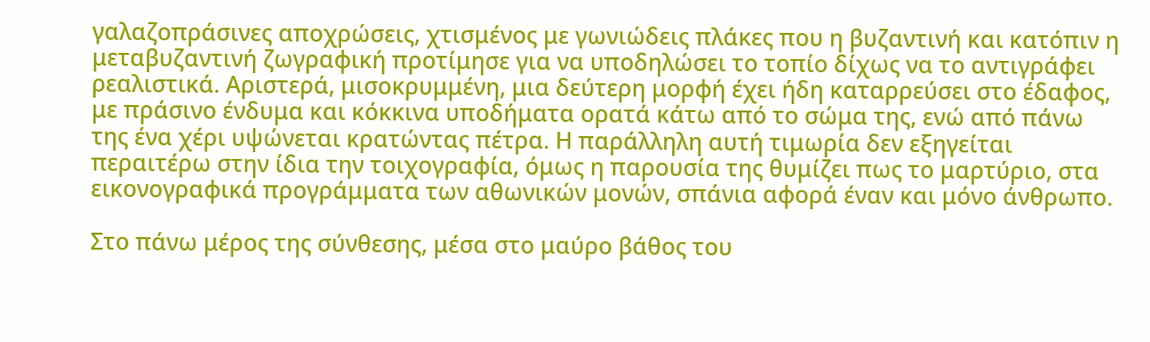γαλαζοπράσινες αποχρώσεις, χτισμένος με γωνιώδεις πλάκες που η βυζαντινή και κατόπιν η μεταβυζαντινή ζωγραφική προτίμησε για να υποδηλώσει το τοπίο δίχως να το αντιγράφει ρεαλιστικά. Αριστερά, μισοκρυμμένη, μια δεύτερη μορφή έχει ήδη καταρρεύσει στο έδαφος, με πράσινο ένδυμα και κόκκινα υποδήματα ορατά κάτω από το σώμα της, ενώ από πάνω της ένα χέρι υψώνεται κρατώντας πέτρα. Η παράλληλη αυτή τιμωρία δεν εξηγείται περαιτέρω στην ίδια την τοιχογραφία, όμως η παρουσία της θυμίζει πως το μαρτύριο, στα εικονογραφικά προγράμματα των αθωνικών μονών, σπάνια αφορά έναν και μόνο άνθρωπο.

Στο πάνω μέρος της σύνθεσης, μέσα στο μαύρο βάθος του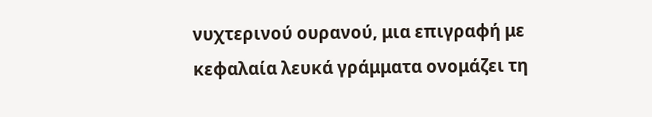νυχτερινού ουρανού, μια επιγραφή με κεφαλαία λευκά γράμματα ονομάζει τη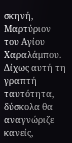σκηνή, Μαρτύριον του Αγίου Χαραλάμπου. Δίχως αυτή τη γραπτή ταυτότητα, δύσκολα θα αναγνώριζε κανείς,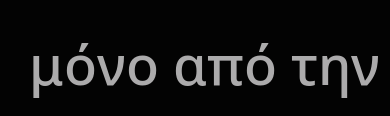μόνο από την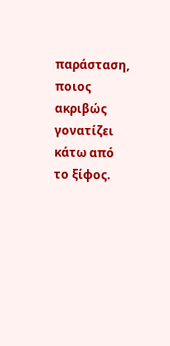παράσταση, ποιος ακριβώς γονατίζει κάτω από το ξίφος.